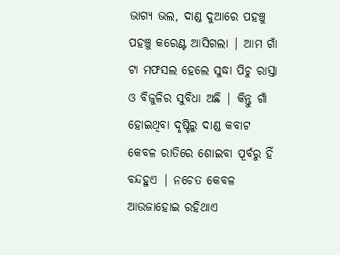ଭାଗ୍ୟ ଭଲ, ଦାଣ୍ଡ ଦୁଆରେ ପହଞ୍ଚୁ ପହଞ୍ଚୁ କରେଣ୍ଟ ଆସିଗଲା | ଆମ ଗାଁ ଟା ମଫସଲ ହେଲେ ସୁଦ୍ଧା ପିଚୁ ରାସ୍ତା ଓ ବିଜୁଳିର ସୁବିଧା ଅଛି | କିନ୍ତୁ ଗାଁ ହୋଇଥିବା ଦୃଷ୍ଟିରୁ ଦାଣ୍ଡ କବାଟ କେବଳ ରାତିରେ ଶୋଇବା ପୂର୍ବରୁ ହିଁ ବନ୍ଦହୁଏ | ନଚେତ କେବଳ ଆଉଜାହୋଇ ରହିଥାଏ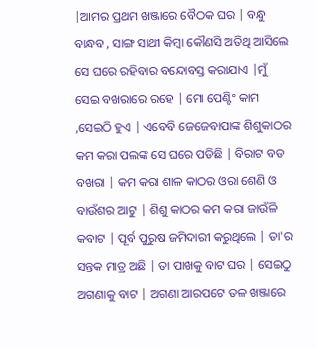|ଆମର ପ୍ରଥମ ଖଞ୍ଜାରେ ବୈଠକ ଘର | ବନ୍ଧୁ ବାନ୍ଧବ , ସାଙ୍ଗ ସାଥୀ କିମ୍ବା କୌଣସି ଅତିଥି ଆସିଲେ ସେ ଘରେ ରହିବାର ବନ୍ଦୋବସ୍ତ କରାଯାଏ |ମୁଁ ସେଇ ବଖରାରେ ରହେ | ମୋ ପେଣ୍ଟିଂ କାମ ,ସେଇଠି ହୁଏ | ଏବେବି ଜେଜେବାପାଙ୍କ ଶିଶୁକାଠର କମ କରା ପଲଙ୍କ ସେ ଘରେ ପଡିଛି | ବିରାଟ ବଡ ବଖରା | କମ କରା ଶାଳ କାଠର ଓରା ଶେଣି ଓ ବାଉଁଶର ଆଟୁ | ଶିଶୁ କାଠର କମ କରା ଜାଉଁଳି କବାଟ | ପୂର୍ବ ପୁରୁଷ ଜମିଦାରୀ କରୁଥିଲେ | ତା'ର ସନ୍ତକ ମାତ୍ର ଅଛି | ତା ପାଖକୁ ବାଟ ଘର | ସେଇଠୁ ଅଗଣାକୁ ବାଟ | ଅଗଣା ଆରପଟେ ତଳ ଖଞ୍ଜାରେ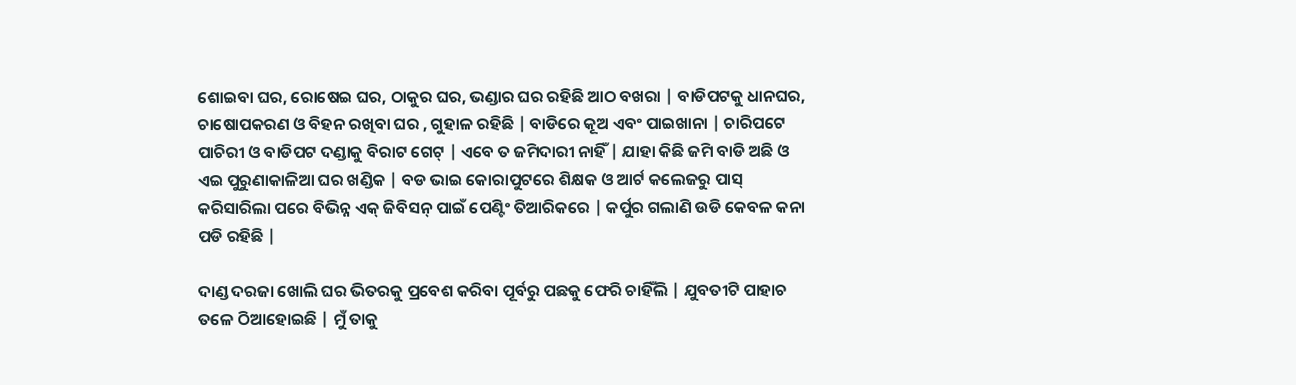ଶୋଇବା ଘର, ରୋଷେଇ ଘର, ଠାକୁର ଘର, ଭଣ୍ଡାର ଘର ରହିଛି ଆଠ ବଖରା | ବାଡିପଟକୁ ଧାନଘର, ଚାଷୋପକରଣ ଓ ବିହନ ରଖିବା ଘର , ଗୁହାଳ ରହିଛି | ବାଡିରେ କୂଅ ଏବଂ ପାଇଖାନା | ଚାରିପଟେ ପାଚିରୀ ଓ ବାଡିପଟ ଦଣ୍ଡାକୁ ବିରାଟ ଗେଟ୍ | ଏବେ ତ ଜମିଦାରୀ ନାହିଁ | ଯାହା କିଛି ଜମି ବାଡି ଅଛି ଓ ଏଇ ପୁରୁଣାକାଳିଆ ଘର ଖଣ୍ଡିକ | ବଡ ଭାଇ କୋରାପୁଟରେ ଶିକ୍ଷକ ଓ ଆର୍ଟ କଲେଜରୁ ପାସ୍ କରିସାରିଲା ପରେ ବିଭିନ୍ନ ଏକ୍ ଜିବିସନ୍ ପାଇଁ ପେଣ୍ଟିଂ ତିଆରିକରେ | କର୍ପୁର ଗଲାଣି ଉଡି କେବଳ କନା ପଡି ରହିଛି |

ଦାଣ୍ଡ ଦରଜା ଖୋଲି ଘର ଭିତରକୁ ପ୍ରବେଶ କରିବା ପୂର୍ବରୁ ପଛକୁ ଫେରି ଚାହିଁଲି | ଯୁବତୀଟି ପାହାଚ ତଳେ ଠିଆହୋଇଛି | ମୁଁ ତାକୁ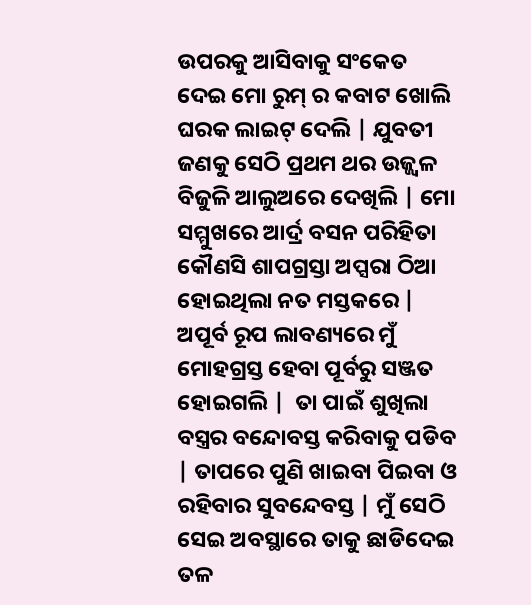ଉପରକୁ ଆସିବାକୁ ସଂକେତ ଦେଇ ମୋ ରୁମ୍ ର କବାଟ ଖୋଲି ଘରକ ଲାଇଟ୍ ଦେଲି | ଯୁବତୀ ଜଣକୁ ସେଠି ପ୍ରଥମ ଥର ଉଜ୍ଜ୍ୱଳ ବିଜୁଳି ଆଲୁଅରେ ଦେଖିଲି | ମୋ ସମ୍ମୁଖରେ ଆର୍ଦ୍ର ବସନ ପରିହିତା କୌଣସି ଶାପଗ୍ରସ୍ତା ଅପ୍ସରା ଠିଆ ହୋଇଥିଲା ନତ ମସ୍ତକରେ | ଅପୂର୍ବ ରୂପ ଲାବଣ୍ୟରେ ମୁଁ ମୋହଗ୍ରସ୍ତ ହେବା ପୂର୍ବରୁ ସଞ୍ଜତ ହୋଇଗଲି |  ତା ପାଇଁ ଶୁଖିଲା ବସ୍ତ୍ରର ବନ୍ଦୋବସ୍ତ କରିବାକୁ ପଡିବ | ତାପରେ ପୁଣି ଖାଇବା ପିଇବା ଓ ରହିବାର ସୁବନ୍ଦେବସ୍ତ | ମୁଁ ସେଠି ସେଇ ଅବସ୍ଥାରେ ତାକୁ ଛାଡିଦେଇ ତଳ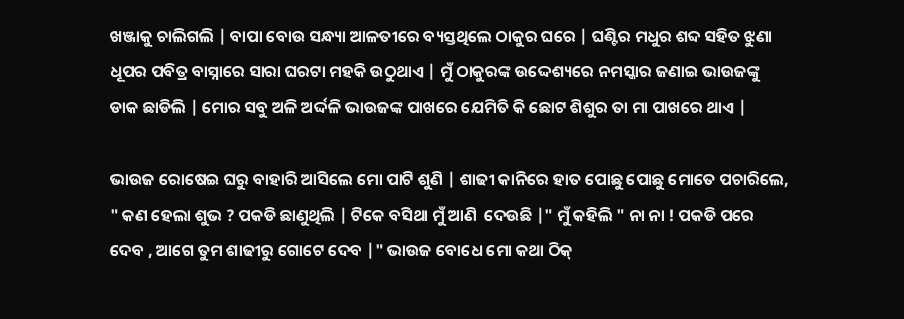ଖଞ୍ଜାକୁ ଚାଲିଗଲି | ବାପା ବୋଉ ସନ୍ଧ୍ୟା ଆଳତୀରେ ବ୍ୟସ୍ତଥିଲେ ଠାକୁର ଘରେ | ଘଣ୍ଟିର ମଧୁର ଶବ୍ଦ ସହିତ ଝୁଣା ଧୂପର ପବିତ୍ର ବାସ୍ନାରେ ସାରା ଘରଟା ମହକି ଉଠୁଥାଏ | ମୁଁ ଠାକୁରଙ୍କ ଉଦ୍ଦେଶ୍ୟରେ ନମସ୍କାର ଜଣାଇ ଭାଉଜଙ୍କୁ ଡାକ ଛାଡିଲି | ମୋର ସବୁ ଅଳି ଅର୍ଦ୍ଦଳି ଭାଉଜଙ୍କ ପାଖରେ ଯେମିତି କି ଛୋଟ ଶିଶୁର ତା ମା ପାଖରେ ଥାଏ |

ଭାଉଜ ରୋଷେଇ ଘରୁ ବାହାରି ଆସିଲେ ମୋ ପାଟି ଶୁଣି | ଶାଢୀ କାନିରେ ହାତ ପୋଛୁ ପୋଛୁ ମୋତେ ପଚାରିଲେ, " କଣ ହେଲା ଶୁଭ ? ପକଡି ଛାଣୁଥିଲି | ଟିକେ ବସିଥା ମୁଁ ଆଣି  ଦେଉଛି |" ମୁଁ କହିଲି " ନା ନା ! ପକଡି ପରେ ଦେବ , ଆଗେ ତୁମ ଶାଢୀରୁ ଗୋଟେ ଦେବ |" ଭାଉଜ ବୋଧେ ମୋ କଥା ଠିକ୍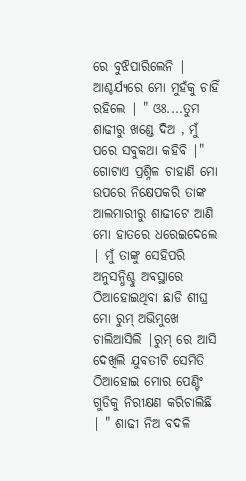ରେ ବୁଝିପାରିଲେନି | ଆଶ୍ଚର୍ଯ୍ୟରେ ମୋ ମୁହଁକୁ ଚାହିଁ ରହିଲେ | " ଓଃ....ତୁମ ଶାଢୀରୁ ଖଣ୍ଡେ ଦିଅ , ମୁଁ ପରେ ସବୁକଥା କହିବି |"  ଗୋଟାଏ ପ୍ରଶ୍ନିଳ ଚାହାଣି ମୋ ଉପରେ ନିକ୍ଷେପକରି ତାଙ୍କ ଆଲମାରୀରୁ ଶାଢୀଟେ ଆଣି ମୋ ହାତରେ ଧରେଇଦେଲେ | ମୁଁ ତାଙ୍କୁ ସେହିପରି ଅନୁସନ୍ଧିଶ୍ଚୁ ଅବସ୍ଥାରେ ଠିଆହୋଇଥିବା ଛାଡି ଶୀଘ୍ର ମୋ ରୁମ୍ ଅଭିମୁଖେ ଚାଲିଆସିଲି |ରୁମ୍ ରେ ଆସି ଦେଖିଲି ଯୁବତୀଟି ସେମିତି ଠିଆହୋଇ ମୋର ପେଣ୍ଟିଂ ଗୁଡିକୁ ନିରୀକ୍ଷଣ କରିଚାଲିଛି | " ଶାଢୀ ନିଅ ବଦଳି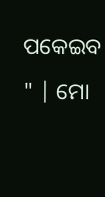ପକେଇବ " | ମୋ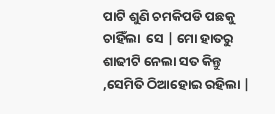ପାଟି ଶୁଣି ଚମକିପଡି ପଛକୁ ଚାହିଁଲା  ସେ | ମୋ ହାତରୁ ଶାଢୀଟି ନେଲା ସତ କିନ୍ତୁ ,ସେମିତି ଠିଆହୋଇ ରହିଲା |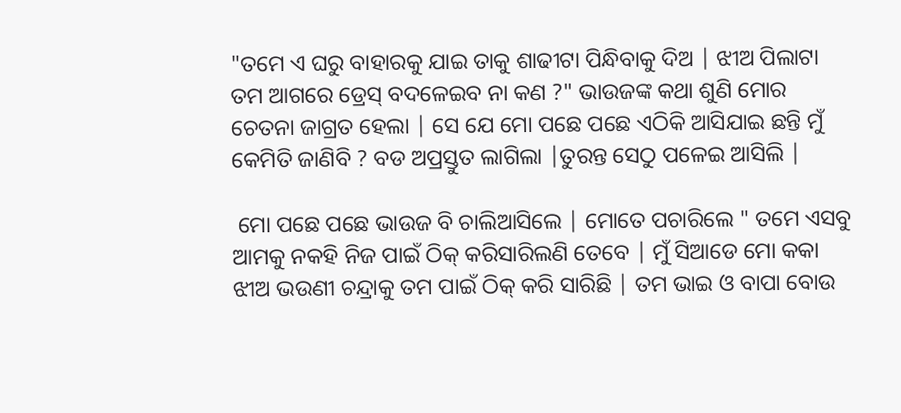"ତମେ ଏ ଘରୁ ବାହାରକୁ ଯାଇ ତାକୁ ଶାଢୀଟା ପିନ୍ଧିବାକୁ ଦିଅ | ଝୀଅ ପିଲାଟା ତମ ଆଗରେ ଡ୍ରେସ୍ ବଦଳେଇବ ନା କଣ ?" ଭାଉଜଙ୍କ କଥା ଶୁଣି ମୋର ଚେତନା ଜାଗ୍ରତ ହେଲା | ସେ ଯେ ମୋ ପଛେ ପଛେ ଏଠିକି ଆସିଯାଇ ଛନ୍ତି ମୁଁ କେମିତି ଜାଣିବି ? ବଡ ଅପ୍ରସ୍ତୁତ ଲାଗିଲା |ତୁରନ୍ତ ସେଠୁ ପଳେଇ ଆସିଲି |

 ମୋ ପଛେ ପଛେ ଭାଉଜ ବି ଚାଲିଆସିଲେ | ମୋତେ ପଚାରିଲେ " ତମେ ଏସବୁ ଆମକୁ ନକହି ନିଜ ପାଇଁ ଠିକ୍ କରିସାରିଲଣି ତେବେ | ମୁଁ ସିଆଡେ ମୋ କକା ଝୀଅ ଭଉଣୀ ଚନ୍ଦ୍ରାକୁ ତମ ପାଇଁ ଠିକ୍ କରି ସାରିଛି | ତମ ଭାଇ ଓ ବାପା ବୋଉ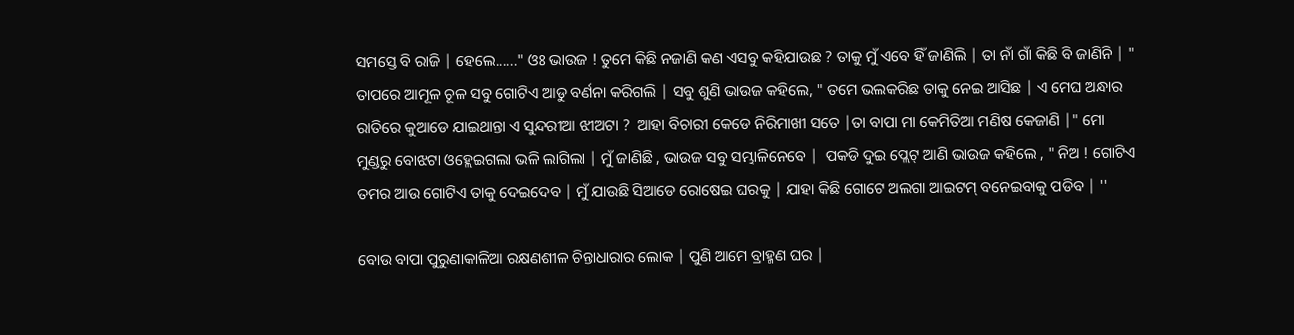ସମସ୍ତେ ବି ରାଜି | ହେଲେ......" ଓଃ ଭାଉଜ ! ତୁମେ କିଛି ନଜାଣି କଣ ଏସବୁ କହିଯାଉଛ ? ତାକୁ ମୁଁ ଏବେ ହିଁ ଜାଣିଲି | ତା ନାଁ ଗାଁ କିଛି ବି ଜାଣିନି | " ତାପରେ ଆମୂଳ ଚୂଳ ସବୁ ଗୋଟିଏ ଆଡୁ ବର୍ଣନା କରିଗଲି | ସବୁ ଶୁଣି ଭାଉଜ କହିଲେ, " ତମେ ଭଲକରିଛ ତାକୁ ନେଇ ଆସିଛ | ଏ ମେଘ ଅନ୍ଧାର ରାତିରେ କୁଆଡେ ଯାଇଥାନ୍ତା ଏ ସୁନ୍ଦରୀଆ ଝୀଅଟା ?  ଆହା ବିଚାରୀ କେଡେ ନିରିମାଖୀ ସତେ |ତା ବାପା ମା କେମିତିଆ ମଣିଷ କେଜାଣି |" ମୋ ମୁଣ୍ଡରୁ ବୋଝଟା ଓହ୍ଲେଇଗଲା ଭଳି ଲାଗିଲା | ମୁଁ ଜାଣିଛି , ଭାଉଜ ସବୁ ସମ୍ଭାଳିନେବେ |  ପକଡି ଦୁଇ ପ୍ଲେଟ୍ ଆଣି ଭାଉଜ କହିଲେ , " ନିଅ ! ଗୋଟିଏ ତମର ଆଉ ଗୋଟିଏ ତାକୁ ଦେଇଦେବ | ମୁଁ ଯାଉଛି ସିଆଡେ ରୋଷେଇ ଘରକୁ | ଯାହା କିଛି ଗୋଟେ ଅଲଗା ଆଇଟମ୍ ବନେଇବାକୁ ପଡିବ | ''

ବୋଉ ବାପା ପୁରୁଣାକାଳିଆ ରକ୍ଷଣଶୀଳ ଚିନ୍ତାଧାରାର ଲୋକ | ପୁଣି ଆମେ ବ୍ରାହ୍ମଣ ଘର |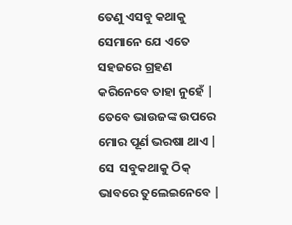ତେଣୁ ଏସବୁ କଥାକୁ ସେମାନେ ଯେ ଏତେ ସହଜରେ ଗ୍ରହଣ କରିନେବେ ତାହା ନୁହେଁ | ତେବେ ଭାଉଜଙ୍କ ଉପରେ ମୋର ପୂର୍ଣ ଭରଷା ଥାଏ | ସେ  ସବୁକଥାକୁ ଠିକ୍ ଭାବରେ ତୁଲେଇନେବେ |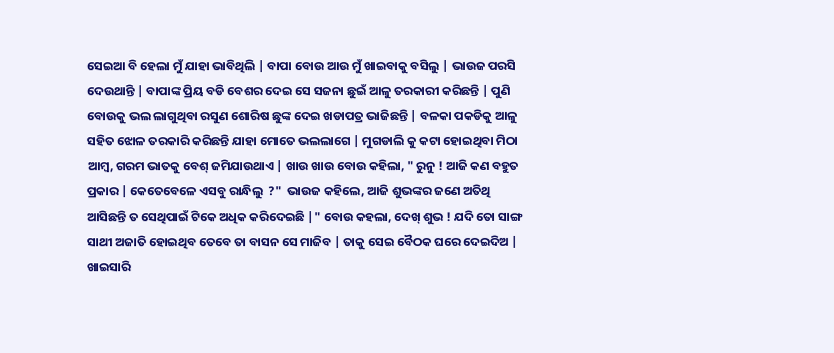ସେଇଆ ବି ହେଲା ମୁଁ ଯାହା ଭାବିଥିଲି | ବାପା ବୋଉ ଆଉ ମୁଁ ଖାଇବାକୁ ବସିଲୁ | ଭାଉଜ ପରସି ଦେଉଥାନ୍ତି | ବାପାଙ୍କ ପ୍ରିୟ ବଡି ବେଶର ଦେଇ ସେ ସଜନା ଛୁଇଁ ଆଳୁ ତରକାରୀ କରିଛନ୍ତି | ପୁଣି ବୋଉକୁ ଭଲ ଲାଗୁଥିବା ରସୁଣ ଶୋରିଷ ଛୁଙ୍କ ଦେଇ ଖଡାପତ୍ର ଭାଜିଛନ୍ତି | ବଳକା ପକଡିକୁ ଆଳୁ ସହିତ ଝୋଳ ତରକାରି କରିଛନ୍ତି ଯାହା ମୋତେ ଭଲଲାଗେ | ମୁଗଡାଲି କୁ କଟା ହୋଇଥିବା ମିଠା ଆମ୍ବ, ଗରମ ଭାତକୁ ବେଶ୍ ଜମିଯାଉଥାଏ | ଖାଉ ଖାଉ ବୋଉ କହିଲା, " ରୁନୁ ! ଆଜି କଣ ବହୁତ ପ୍ରକାର | କେତେବେଳେ ଏସବୁ ରାନ୍ଧିଲୁ  ?"  ଭାଉଜ କହିଲେ, ଆଜି ଶୁଭଙ୍କର ଜଣେ ଅତିଥି ଆସିଛନ୍ତି ତ ସେଥିପାଇଁ ଟିକେ ଅଧିକ କରିଦେଇଛି |" ବୋଉ କହଲା, ଦେଖ୍ ଶୁଭ ! ଯଦି ତୋ ସାଙ୍ଗ ସାଥୀ ଅଜାତି ହୋଇଥିବ ତେବେ ତା ବାସନ ସେ ମାଜିବ | ତାକୁ ସେଇ ବୈଠକ ଘରେ ଦେଇଦିଅ | ଖାଇସାରି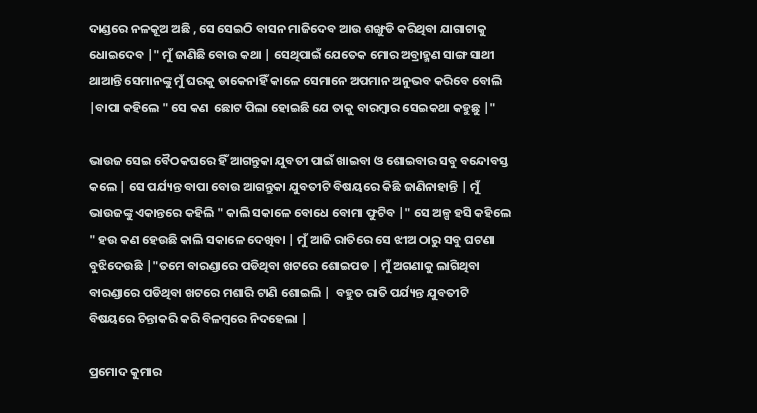ଦାଣ୍ଡରେ ନଳକୂଅ ଅଛି , ସେ ସେଇଠି ବାସନ ମାଜିଦେବ ଆଉ ଶଙ୍ଖୁଡି କରିଥିବା ଯାଗାଟାକୁ ଧୋଇଦେବ |" ମୁଁ ଜାଣିଛି ବୋଉ କଥା | ସେଥିପାଇଁ ଯେତେକ ମୋର ଅବ୍ରାହ୍ମଣ ସାଙ୍ଗ ସାଥୀ ଥାଆନ୍ତି ସେମାନଙ୍କୁ ମୁଁ ଘରକୁ ଡାକେନାହିଁ କାଳେ ସେମାନେ ଅପମାନ ଅନୁଭବ କରିବେ ବୋଲି |ବାପା କହିଲେ " ସେ କଣ  ଛୋଟ ପିଲା ହୋଇଛି ଯେ ତାକୁ ବାରମ୍ବାର ସେଇକଥା କହୁଛୁ |"

ଭାଉଜ ସେଇ ବୈଠକଘରେ ହିଁ ଆଗନ୍ତୁକା ଯୁବତୀ ପାଇଁ ଖାଇବା ଓ ଶୋଇବାର ସବୁ ବନ୍ଦୋବସ୍ତ କଲେ | ସେ ପର୍ଯ୍ୟନ୍ତ ବାପା ବୋଉ ଆଗନ୍ତୁକା ଯୁବତୀଟି ବିଷୟରେ କିଛି ଜାଣିନାହାନ୍ତି | ମୁଁ ଭାଉଜଙ୍କୁ ଏକାନ୍ତରେ କହିଲି " କାଲି ସକାଳେ ବୋଧେ ବୋମା ଫୁଟିବ |" ସେ ଅଳ୍ପ ହସି କହିଲେ " ହଉ କଣ ହେଉଛି କାଲି ସକାଳେ ଦେଖିବା | ମୁଁ ଆଜି ରାତିରେ ସେ ଝୀଅ ଠାରୁ ସବୁ ଘଟଣା ବୁଝିଦେଉଛି |"ତମେ ବାରଣ୍ଡାରେ ପଡିଥିବା ଖଟରେ ଶୋଇପଡ | ମୁଁ ଅଗଣାକୁ ଲାଗିଥିବା ବାରଣ୍ଡାରେ ପଡିଥିବା ଖଟରେ ମଶାରି ଟାଣି ଶୋଇଲି |  ବହୁତ ରାତି ପର୍ଯ୍ୟନ୍ତ ଯୁବତୀଟି ବିଷୟରେ ଚିନ୍ତାକରି କରି ବିଳମ୍ବରେ ନିଦହେଲା |

ପ୍ରମୋଦ କୁମାର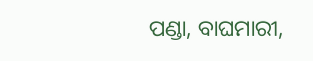ପଣ୍ଡା, ବାଘମାରୀ,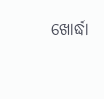ଖୋର୍ଦ୍ଧା